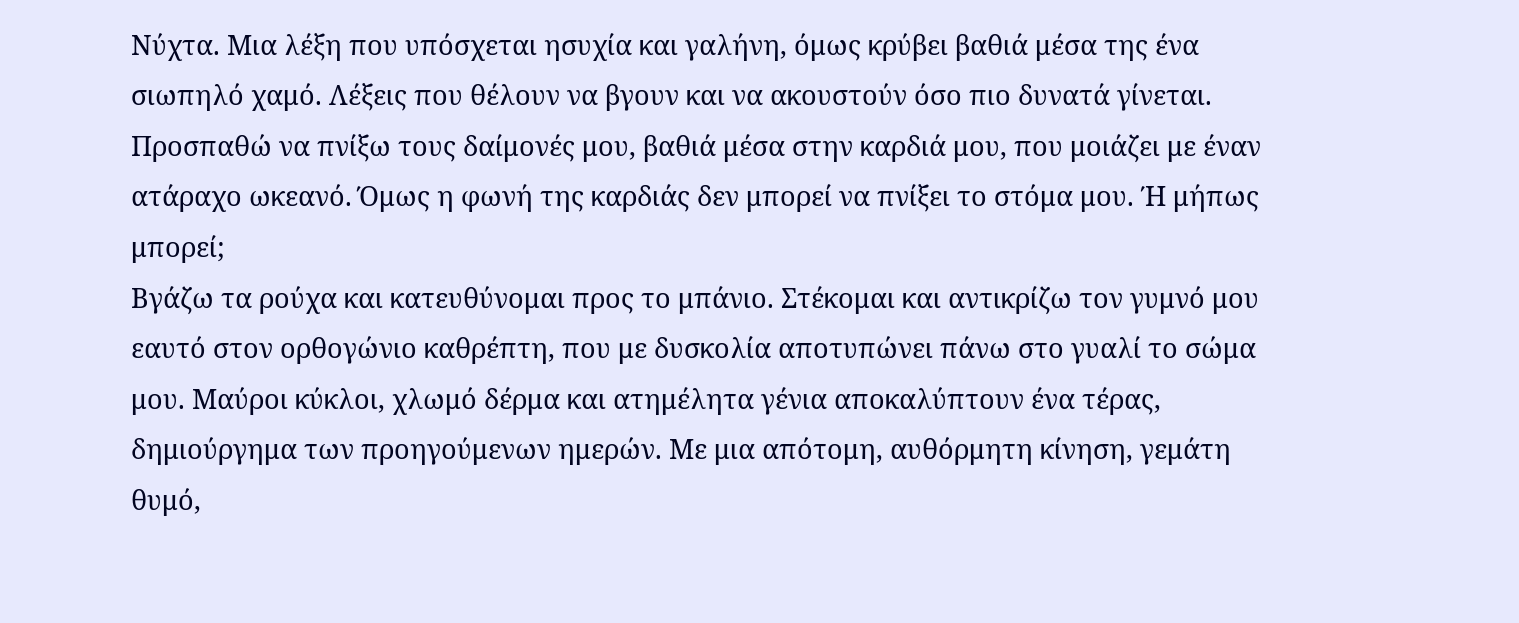Νύχτα. Μια λέξη που υπόσχεται ησυχία και γαλήνη, όμως κρύβει βαθιά μέσα της ένα σιωπηλό χαμό. Λέξεις που θέλουν να βγουν και να ακουστούν όσο πιο δυνατά γίνεται. Προσπαθώ να πνίξω τους δαίμονές μου, βαθιά μέσα στην καρδιά μου, που μοιάζει με έναν ατάραχο ωκεανό. Όμως η φωνή της καρδιάς δεν μπορεί να πνίξει το στόμα μου. Ή μήπως μπορεί;
Βγάζω τα ρούχα και κατευθύνομαι προς το μπάνιο. Στέκομαι και αντικρίζω τον γυμνό μου εαυτό στον ορθογώνιο καθρέπτη, που με δυσκολία αποτυπώνει πάνω στο γυαλί το σώμα μου. Μαύροι κύκλοι, χλωμό δέρμα και ατημέλητα γένια αποκαλύπτουν ένα τέρας, δημιούργημα των προηγούμενων ημερών. Με μια απότομη, αυθόρμητη κίνηση, γεμάτη θυμό,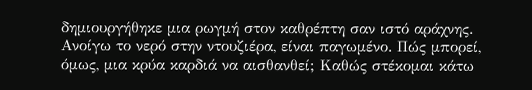δημιουργήθηκε μια ρωγμή στον καθρέπτη σαν ιστό αράχνης.
Ανοίγω το νερό στην ντουζιέρα, είναι παγωμένο. Πώς μπορεί, όμως, μια κρύα καρδιά να αισθανθεί; Καθώς στέκομαι κάτω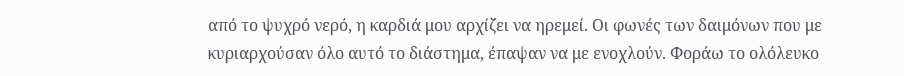από το ψυχρό νερό, η καρδιά μου αρχίζει να ηρεμεί. Οι φωνές των δαιμόνων που με κυριαρχούσαν όλο αυτό το διάστημα, έπαψαν να με ενοχλούν. Φοράω το ολόλευκο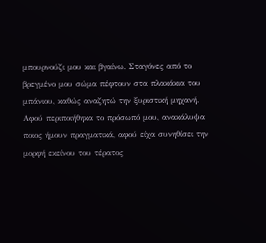μπουρνούζι μου και βγαίνω. Σταγόνες από το βρεγμένο μου σώμα πέφτουν στα πλακάκια του μπάνιου, καθώς αναζητώ την ξυριστική μηχανή.
Αφού περιποιήθηκα το πρόσωπό μου, ανακάλυψα ποιος ήμουν πραγματικά, αφού είχα συνηθίσει την μορφή εκείνου του τέρατος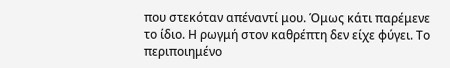που στεκόταν απέναντί μου. Όμως κάτι παρέμενε το ίδιο. Η ρωγμή στον καθρέπτη δεν είχε φύγει. Το περιποιημένο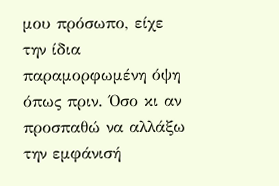μου πρόσωπο, είχε την ίδια παραμορφωμένη όψη όπως πριν. Όσο κι αν προσπαθώ να αλλάξω την εμφάνισή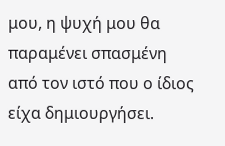μου, η ψυχή μου θα παραμένει σπασμένη από τον ιστό που ο ίδιος είχα δημιουργήσει.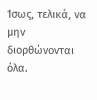Ίσως, τελικά, να μην διορθώνονται όλα.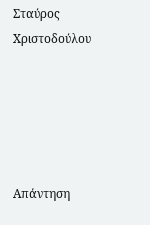Σταύρος Χριστοδούλου





Απάντηση